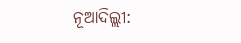ନୂଆଦିଲ୍ଲୀ: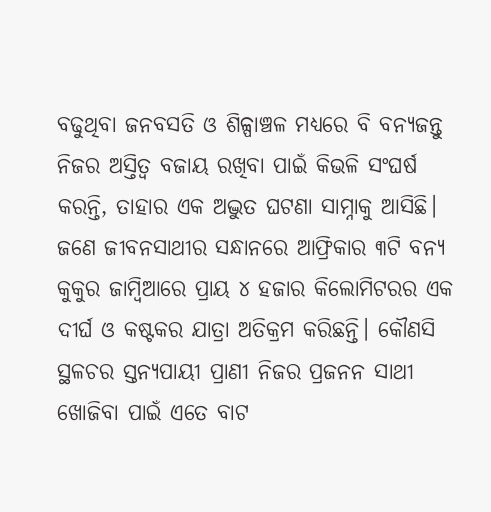ବଢୁଥିବା ଜନବସତି ଓ ଶିଳ୍ପାଞ୍ଚଳ ମଧ୍ୟରେ ବି ବନ୍ୟଜନ୍ତୁ ନିଜର ଅସ୍ତିତ୍ୱ ବଜାୟ ରଖିବା ପାଇଁ କିଭଳି ସଂଘର୍ଷ କରନ୍ତି, ତାହାର ଏକ ଅଦ୍ଭୁତ ଘଟଣା ସାମ୍ନାକୁ ଆସିଛି। ଜଣେ ଜୀବନସାଥୀର ସନ୍ଧାନରେ ଆଫ୍ରିକାର ୩ଟି ବନ୍ୟ କୁକୁର ଜାମ୍ବିଆରେ ପ୍ରାୟ ୪ ହଜାର କିଲୋମିଟରର ଏକ ଦୀର୍ଘ ଓ କଷ୍ଟକର ଯାତ୍ରା ଅତିକ୍ରମ କରିଛନ୍ତି। କୌଣସି ସ୍ଥଳଚର ସ୍ତନ୍ୟପାୟୀ ପ୍ରାଣୀ ନିଜର ପ୍ରଜନନ ସାଥୀ ଖୋଜିବା ପାଇଁ ଏତେ ବାଟ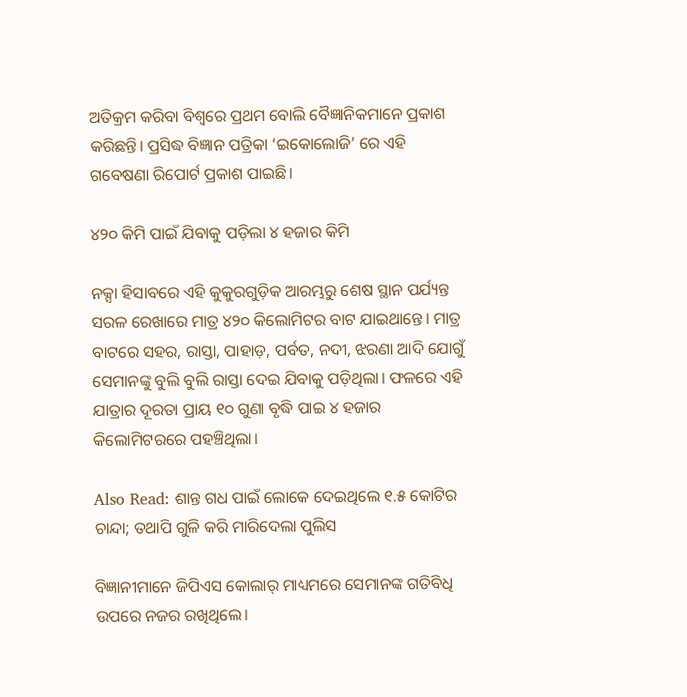ଅତିକ୍ରମ କରିବା ବିଶ୍ୱରେ ପ୍ରଥମ ବୋଲି ବୈଜ୍ଞାନିକମାନେ ପ୍ରକାଶ କରିଛନ୍ତି। ପ୍ରସିଦ୍ଧ ବିଜ୍ଞାନ ପତ୍ରିକା ‘ଇକୋଲୋଜି’ ରେ ଏହି ଗବେଷଣା ରିପୋର୍ଟ ପ୍ରକାଶ ପାଇଛି।

୪୨୦ କିମି ପାଇଁ ଯିବାକୁ ପଡ଼ିଲା ୪ ହଜାର କିମି

ନକ୍ସା ହିସାବରେ ଏହି କୁକୁରଗୁଡ଼ିକ ଆରମ୍ଭରୁ ଶେଷ ସ୍ଥାନ ପର୍ଯ୍ୟନ୍ତ ସରଳ ରେଖାରେ ମାତ୍ର ୪୨୦ କିଲୋମିଟର ବାଟ ଯାଇଥାନ୍ତେ। ମାତ୍ର ବାଟରେ ସହର, ରାସ୍ତା, ପାହାଡ଼, ପର୍ବତ, ନଦୀ, ଝରଣା ଆଦି ଯୋଗୁଁ ସେମାନଙ୍କୁ ବୁଲି ବୁଲି ରାସ୍ତା ଦେଇ ଯିବାକୁ ପଡ଼ିଥିଲା। ଫଳରେ ଏହି ଯାତ୍ରାର ଦୂରତା ପ୍ରାୟ ୧୦ ଗୁଣା ବୃଦ୍ଧି ପାଇ ୪ ହଜାର କିଲୋମିଟରରେ ପହଞ୍ଚିଥିଲା।

Also Read: ଶାନ୍ତ ଗଧ ପାଇଁ ଲୋକେ ଦେଇଥିଲେ ୧.୫ କୋଟିର ଚାନ୍ଦା; ତଥାପି ଗୁଳି କରି ମାରିଦେଲା ପୁଲିସ

ବିଜ୍ଞାନୀମାନେ ଜିପିଏସ କୋଲାର୍ ମାଧ୍ୟମରେ ସେମାନଙ୍କ ଗତିବିଧି ଉପରେ ନଜର ରଖିଥିଲେ।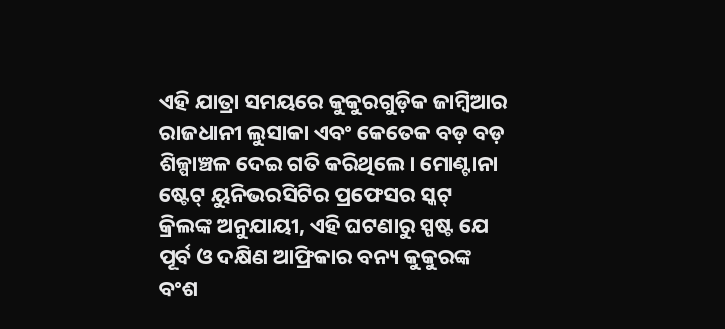ଏହି ଯାତ୍ରା ସମୟରେ କୁକୁରଗୁଡ଼ିକ ଜାମ୍ବିଆର ରାଜଧାନୀ ଲୁସାକା ଏବଂ କେତେକ ବଡ଼ ବଡ଼ ଶିଳ୍ପାଞ୍ଚଳ ଦେଇ ଗତି କରିଥିଲେ। ମୋଣ୍ଟାନା ଷ୍ଟେଟ୍ ୟୁନିଭରସିଟିର ପ୍ରଫେସର ସ୍କଟ୍ କ୍ରିଲଙ୍କ ଅନୁଯାୟୀ, ଏହି ଘଟଣାରୁ ସ୍ପଷ୍ଟ ଯେ ପୂର୍ବ ଓ ଦକ୍ଷିଣ ଆଫ୍ରିକାର ବନ୍ୟ କୁକୁରଙ୍କ ବଂଶ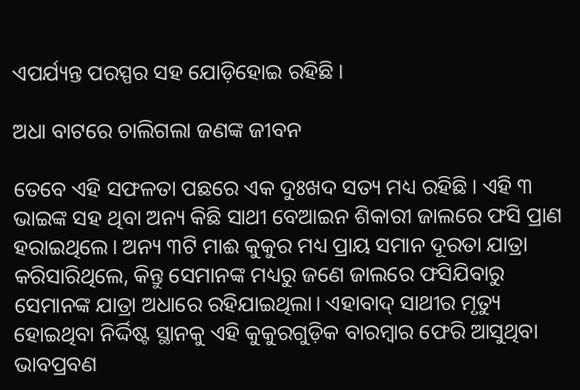ଏପର୍ଯ୍ୟନ୍ତ ପରସ୍ପର ସହ ଯୋଡ଼ିହୋଇ ରହିଛି।

ଅଧା ବାଟରେ ଚାଲିଗଲା ଜଣଙ୍କ ଜୀବନ

ତେବେ ଏହି ସଫଳତା ପଛରେ ଏକ ଦୁଃଖଦ ସତ୍ୟ ମଧ୍ୟ ରହିଛି। ଏହି ୩ ଭାଇଙ୍କ ସହ ଥିବା ଅନ୍ୟ କିଛି ସାଥୀ ବେଆଇନ ଶିକାରୀ ଜାଲରେ ଫସି ପ୍ରାଣ ହରାଇଥିଲେ। ଅନ୍ୟ ୩ଟି ମାଈ କୁକୁର ମଧ୍ୟ ପ୍ରାୟ ସମାନ ଦୂରତା ଯାତ୍ରା କରିସାରିଥିଲେ, କିନ୍ତୁ ସେମାନଙ୍କ ମଧ୍ୟରୁ ଜଣେ ଜାଲରେ ଫସିଯିବାରୁ ସେମାନଙ୍କ ଯାତ୍ରା ଅଧାରେ ରହିଯାଇଥିଲା। ଏହାବାଦ୍ ସାଥୀର ମୃତ୍ୟୁ ହୋଇଥିବା ନିର୍ଦ୍ଦିଷ୍ଟ ସ୍ଥାନକୁ ଏହି କୁକୁରଗୁଡ଼ିକ ବାରମ୍ବାର ଫେରି ଆସୁଥିବା ଭାବପ୍ରବଣ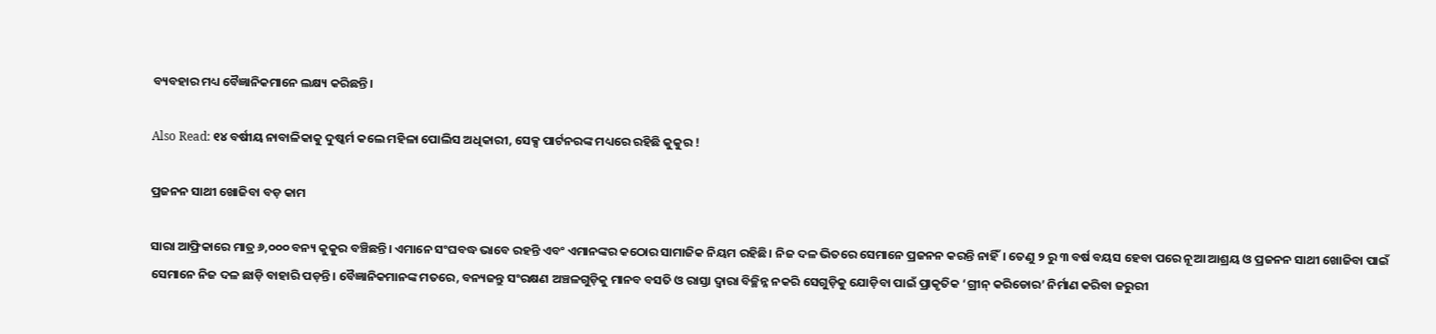ବ୍ୟବହାର ମଧ୍ୟ ବୈଜ୍ଞାନିକମାନେ ଲକ୍ଷ୍ୟ କରିଛନ୍ତି।

Also Read: ୧୪ ବର୍ଷୀୟ ନାବାଳିକାକୁ ଦୁଷ୍କର୍ମ କଲେ ମହିଳା ପୋଲିସ ଅଧିକାରୀ, ସେକ୍ସ ପାର୍ଟନରଙ୍କ ମଧ୍ୟରେ ରହିଛି କୁକୁର !

ପ୍ରଜନନ ସାଥୀ ଖୋଜିବା ବଡ଼ କାମ

ସାରା ଆଫ୍ରିକାରେ ମାତ୍ର ୬,୦୦୦ ବନ୍ୟ କୁକୁର ବଞ୍ଚିଛନ୍ତି। ଏମାନେ ସଂଘବଦ୍ଧ ଭାବେ ରହନ୍ତି ଏବଂ ଏମାନଙ୍କର କଠୋର ସାମାଜିକ ନିୟମ ରହିଛି। ନିଜ ଦଳ ଭିତରେ ସେମାନେ ପ୍ରଜନନ କରନ୍ତି ନାହିଁ। ତେଣୁ ୨ ରୁ ୩ ବର୍ଷ ବୟସ ହେବା ପରେ ନୂଆ ଆଶ୍ରୟ ଓ ପ୍ରଜନନ ସାଥୀ ଖୋଜିବା ପାଇଁ ସେମାନେ ନିଜ ଦଳ ଛାଡ଼ି ବାହାରି ପଡ଼ନ୍ତି। ବୈଜ୍ଞାନିକମାନଙ୍କ ମତରେ, ବନ୍ୟଜନ୍ତୁ ସଂରକ୍ଷଣ ଅଞ୍ଚଳଗୁଡ଼ିକୁ ମାନବ ବସତି ଓ ରାସ୍ତା ଦ୍ୱାରା ବିଚ୍ଛିନ୍ନ ନକରି ସେଗୁଡ଼ିକୁ ଯୋଡ଼ିବା ପାଇଁ ପ୍ରାକୃତିକ ‘ଗ୍ରୀନ୍ କରିଡୋର’ ନିର୍ମାଣ କରିବା ଜରୁରୀ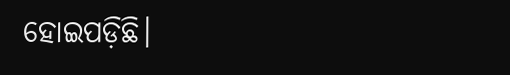ହୋଇପଡ଼ିଛି।